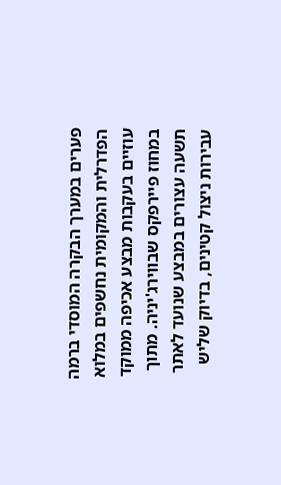פערים במערך הבקרה המוסדי ברמה הפדרלית והמקומית נחשפים במלוא עוזיים בעקבות מבצע אכיפה ממוקד במחוז פיירפקס שבווירג'יניה. מתוך תשעה עצורים במבצע שנועד לאתר עבירות ניצול קטינים, בדיוק שליש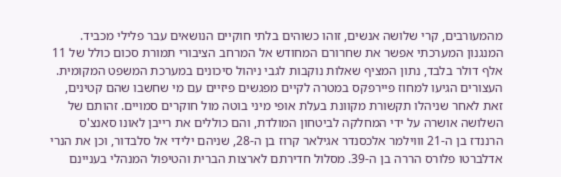מהמעורבים, קרי שלושה אנשים, זוהו כשוהים בלתי חוקיים הנושאים עבר פלילי מכביד. המנגנון המערכתי אפשר את שחרורם המחודש אל המרחב הציבורי תמורת סכום כולל של 11 אלף דולר בלבד, נתון המציף שאלות נוקבות לגבי ניהול סיכונים במערכת המשפט המקומית. העצורים הגיעו למחוז פיירפקס במטרה לקיים מפגשים פיזיים עם מי שחשבו שהם קטינים, זאת לאחר שניהלו תקשורת מקוונת בעלת אופי מיני בוטה מול חוקרים סמויים. זהותם של השלושה אושרה על ידי המחלקה לביטחון המולדת, והם כוללים את רייבן לאונו סאנצ'ס הרננדז בן ה-21 וווילמר אלכסנדר אגילאר קרוז בן ה-28, שניהם ילידי אל סלבדור, וכן את הנרי אדלברטו פלורס הררה בן ה-39. מסלול חדירתם לארצות הברית והטיפול המנהלי בעניינם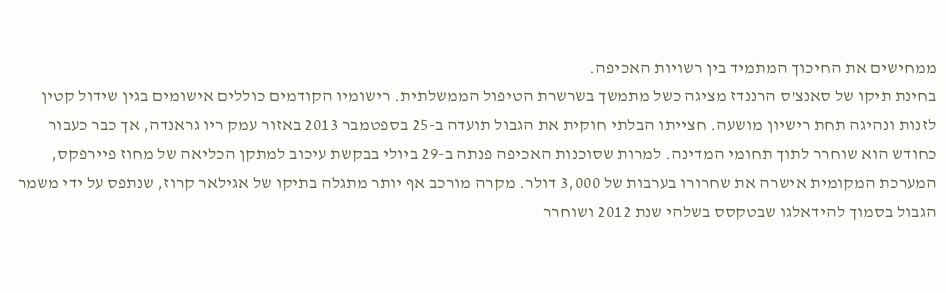ממחישים את החיכוך המתמיד בין רשויות האכיפה.
בחינת תיקו של סאנצ'ס הרננדז מציגה כשל מתמשך בשרשרת הטיפול הממשלתית. רישומיו הקודמים כוללים אישומים בגין שידול קטין לזנות ונהיגה תחת רישיון מושעה. חצייתו הבלתי חוקית את הגבול תועדה ב-25 בספטמבר 2013 באזור עמק ריו גראנדה, אך כבר כעבור כחודש הוא שוחרר לתוך תחומי המדינה. למרות שסוכנות האכיפה פנתה ב-29 ביולי בבקשת עיכוב למתקן הכליאה של מחוז פיירפקס, המערכת המקומית אישרה את שחרורו בערבות של 3,000 דולר. מקרה מורכב אף יותר מתגלה בתיקו של אגילאר קרוז, שנתפס על ידי משמר הגבול בסמוך להידאלגו שבטקסס בשלהי שנת 2012 ושוחרר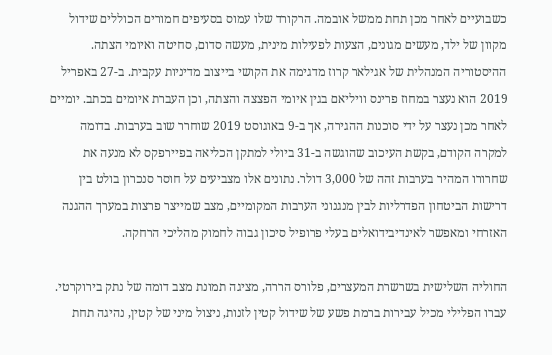כשבועיים לאחר מכן תחת ממשל אובמה. הרקורד שלו עמוס בסעיפים חמורים הכוללים שידול מקוון של ילד, מעשים מגונים, הצעות לפעילות מינית, מעשה סדום, סחיטה ואיומי הצתה.
ההיסטוריה המנהלית של אגילאר קרוז מדגימה את הקושי בייצוב מדיניות עקבית. ב-27 באפריל 2019 הוא נעצר במחוז פרינס וויליאם בגין איומי הפצצה והצתה, וכן העברת איומים בכתב. יומיים לאחר מכן נעצר על ידי סוכנות ההגירה, אך ב-9 באוגוסט 2019 שוחרר שוב בערבות. בדומה למקרה הקודם, בקשת העיכוב שהוגשה ב-31 ביולי למתקן הכליאה בפיירפקס לא מנעה את שחרורו המהיר בערבות זהה של 3,000 דולר. נתונים אלו מצביעים על חוסר סנכרון בולט בין דרישות הביטחון הפדרליות לבין מנגנוני הערבות המקומיים, מצב שמייצר פרצות במערך ההגנה האזרחי ומאפשר לאינדיבידואלים בעלי פרופיל סיכון גבוה לחמוק מהליכי הרחקה.

החוליה השלישית בשרשרת המעצרים, פלורס הררה, מציגה תמונת מצב דומה של נתק בירוקרטי. עברו הפלילי מכיל עבירות ברמת פשע של שידול קטין לזנות, ניצול מיני של קטין, נהיגה תחת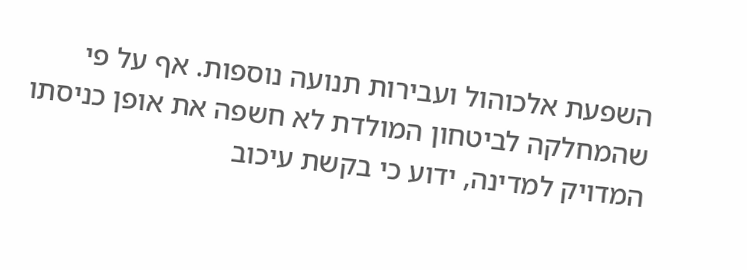השפעת אלכוהול ועבירות תנועה נוספות. אף על פי שהמחלקה לביטחון המולדת לא חשפה את אופן כניסתו המדויק למדינה, ידוע כי בקשת עיכוב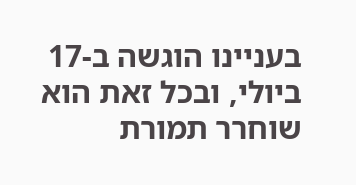בעניינו הוגשה ב-17 ביולי, ובכל זאת הוא שוחרר תמורת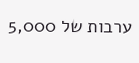ערבות של 5,000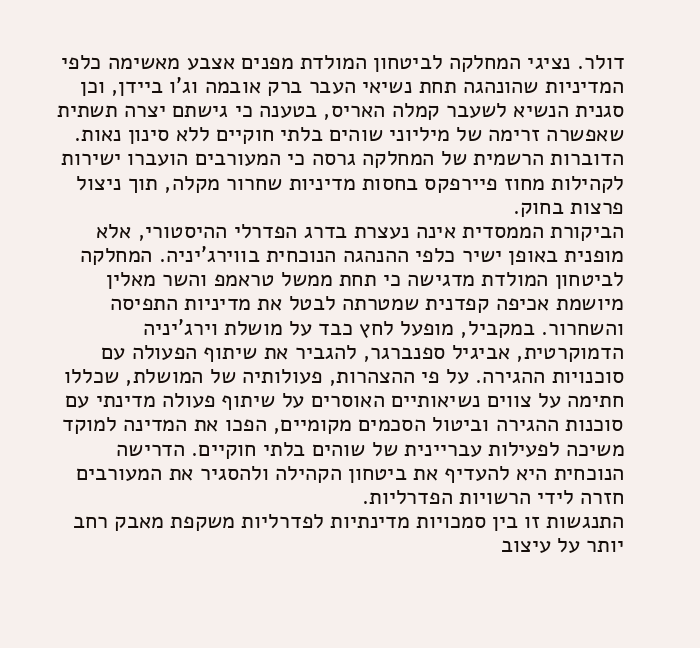דולר. נציגי המחלקה לביטחון המולדת מפנים אצבע מאשימה כלפי המדיניות שהונהגה תחת נשיאי העבר ברק אובמה וג'ו ביידן, וכן סגנית הנשיא לשעבר קמלה האריס, בטענה כי גישתם יצרה תשתית שאפשרה זרימה של מיליוני שוהים בלתי חוקיים ללא סינון נאות. הדוברות הרשמית של המחלקה גרסה כי המעורבים הועברו ישירות לקהילות מחוז פיירפקס בחסות מדיניות שחרור מקלה, תוך ניצול פרצות בחוק.
הביקורת הממסדית אינה נעצרת בדרג הפדרלי ההיסטורי, אלא מופנית באופן ישיר כלפי ההנהגה הנוכחית בווירג'יניה. המחלקה לביטחון המולדת מדגישה כי תחת ממשל טראמפ והשר מאלין מיושמת אכיפה קפדנית שמטרתה לבטל את מדיניות התפיסה והשחרור. במקביל, מופעל לחץ כבד על מושלת וירג'יניה הדמוקרטית, אביגיל ספנברגר, להגביר את שיתוף הפעולה עם סוכנויות ההגירה. על פי ההצהרות, פעולותיה של המושלת, שכללו חתימה על צווים נשיאותיים האוסרים על שיתוף פעולה מדינתי עם סוכנות ההגירה וביטול הסכמים מקומיים, הפכו את המדינה למוקד משיכה לפעילות עבריינית של שוהים בלתי חוקיים. הדרישה הנוכחית היא להעדיף את ביטחון הקהילה ולהסגיר את המעורבים חזרה לידי הרשויות הפדרליות.
התנגשות זו בין סמכויות מדינתיות לפדרליות משקפת מאבק רחב יותר על עיצוב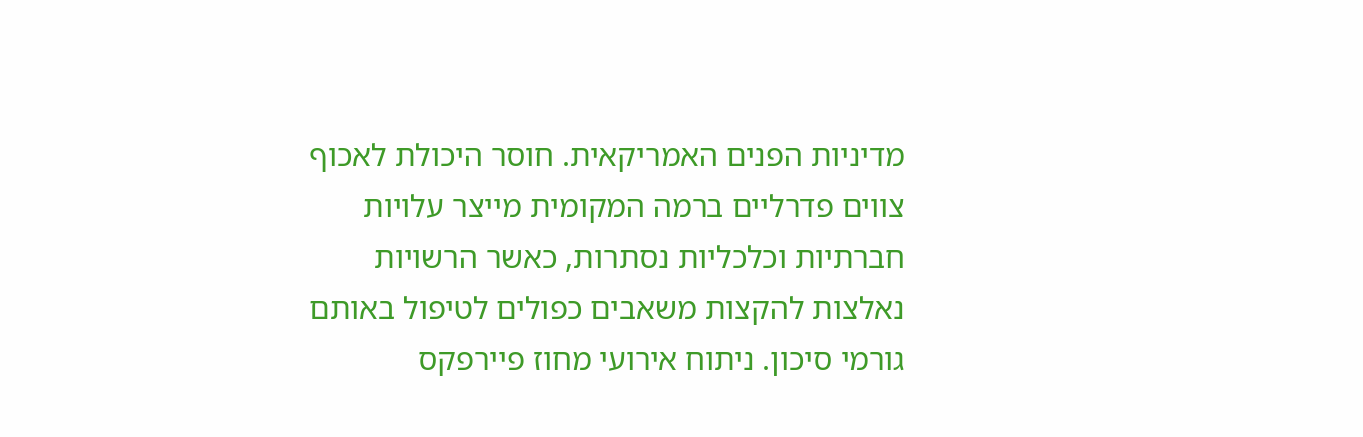מדיניות הפנים האמריקאית. חוסר היכולת לאכוף צווים פדרליים ברמה המקומית מייצר עלויות חברתיות וכלכליות נסתרות, כאשר הרשויות נאלצות להקצות משאבים כפולים לטיפול באותם גורמי סיכון. ניתוח אירועי מחוז פיירפקס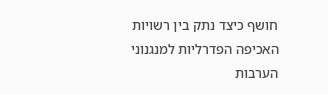חושף כיצד נתק בין רשויות האכיפה הפדרליות למנגנוני הערבות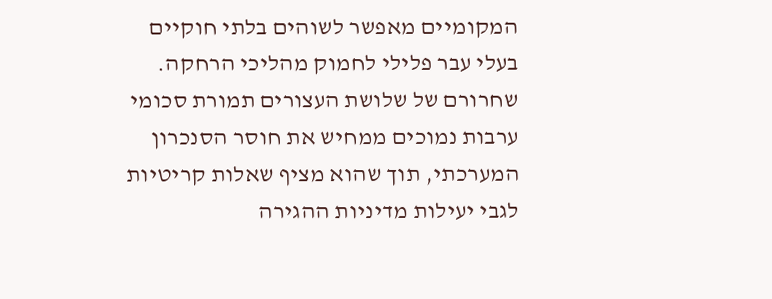המקומיים מאפשר לשוהים בלתי חוקיים בעלי עבר פלילי לחמוק מהליכי הרחקה. שחרורם של שלושת העצורים תמורת סכומי ערבות נמוכים ממחיש את חוסר הסנכרון המערכתי, תוך שהוא מציף שאלות קריטיות לגבי יעילות מדיניות ההגירה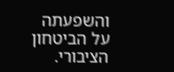והשפעתה על הביטחון הציבורי.